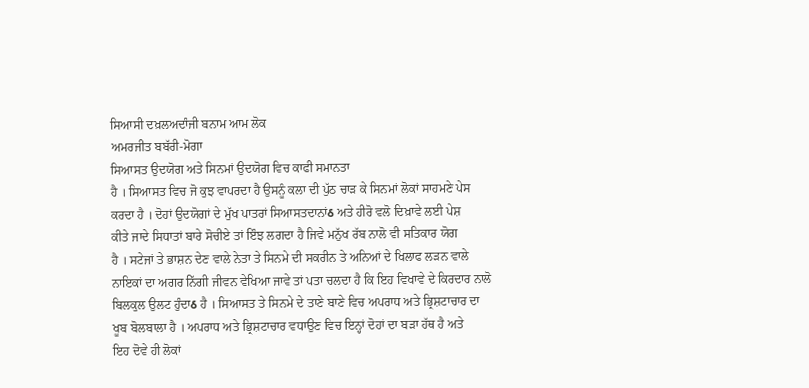ਸਿਆਸੀ ਦਖ਼ਲਅਦਾੰਜੀ ਬਨਾਮ ਆਮ ਲੋਕ
ਅਮਰਜੀਤ ਬਬੱਰੀ-ਮੋਗਾ
ਸਿਆਸਤ ਉਦਯੋਗ ਅਤੇ ਸਿਨਮਾਂ ਉਦਯੋਗ ਵਿਚ ਕਾਫੀ ਸਮਾਨਤਾ
ਹੈ । ਸਿਆਸਤ ਵਿਚ ਜੋ ਕੁਝ ਵਾਪਰਦਾ ਹੈ ਉਸਨੂੰ ਕਲਾ ਦੀ ਪੁੱਠ ਚਾੜ ਕੇ ਸਿਨਮਾਂ ਲੋਕਾਂ ਸਾਹਮਣੇ ਪੇਸ
ਕਰਦਾ ਹੈ । ਦੋਹਾਂ ਉਦਯੋਗਾਂ ਦੇ ਮੁੱਖ ਪਾਤਰਾਂ ਸਿਆਸਤਦਾਨਾਂઠ ਅਤੇ ਹੀਰੋ ਵਲੋ ਦਿਖ਼ਾਵੇ ਲਈ ਪੇਸ਼
ਕੀਤੇ ਜਾਦੇ ਸਿਧਾਤਾਂ ਬਾਰੇ ਸੋਚੀਏ ਤਾਂ ਇੰਝ ਲਗਦਾ ਹੈ ਜਿਵੇ ਮਨੁੱਖ ਰੱਬ ਨਾਲੋ ਵੀ ਸਤਿਕਾਰ ਯੋਗ
ਹੈ । ਸਟੇਜਾਂ ਤੇ ਭਾਸ਼ਨ ਦੇਣ ਵਾਲੇ ਨੇਤਾ ਤੇ ਸਿਨਮੇ ਦੀ ਸਕਰੀਨ ਤੇ ਅਨਿਆਂ ਦੇ ਖਿਲਾਫ ਲੜਨ ਵਾਲੇ
ਨਾਇਕਾਂ ਦਾ ਅਗਰ ਨਿੱਗੀ ਜੀਵਨ ਵੇਖਿਆ ਜਾਵੇ ਤਾਂ ਪਤਾ ਚਲਦਾ ਹੈ ਕਿ ਇਹ ਵਿਖਾਵੇ ਦੇ ਕਿਰਦਾਰ ਨਾਲੋ
ਬਿਲਕੁਲ ਉਲਟ ਹੁੰਦਾઠ ਹੈ । ਸਿਆਸਤ ਤੇ ਸਿਨਮੇ ਦੇ ਤਾਣੇ ਬਾਣੇ ਵਿਚ ਅਪਰਾਧ ਅਤੇ ਭ੍ਰਿਸ਼ਟਾਚਾਰ ਦਾ
ਖੂਬ ਬੋਲਬਾਲਾ ਹੈ । ਅਪਰਾਧ ਅਤੇ ਭ੍ਰਿਸ਼ਟਾਚਾਰ ਵਧਾਉਣ ਵਿਚ ਇਨ੍ਹਾਂ ਦੋਹਾਂ ਦਾ ਬੜਾ ਹੱਥ ਹੈ ਅਤੇ
ਇਹ ਦੋਵੇ ਹੀ ਲੋਕਾਂ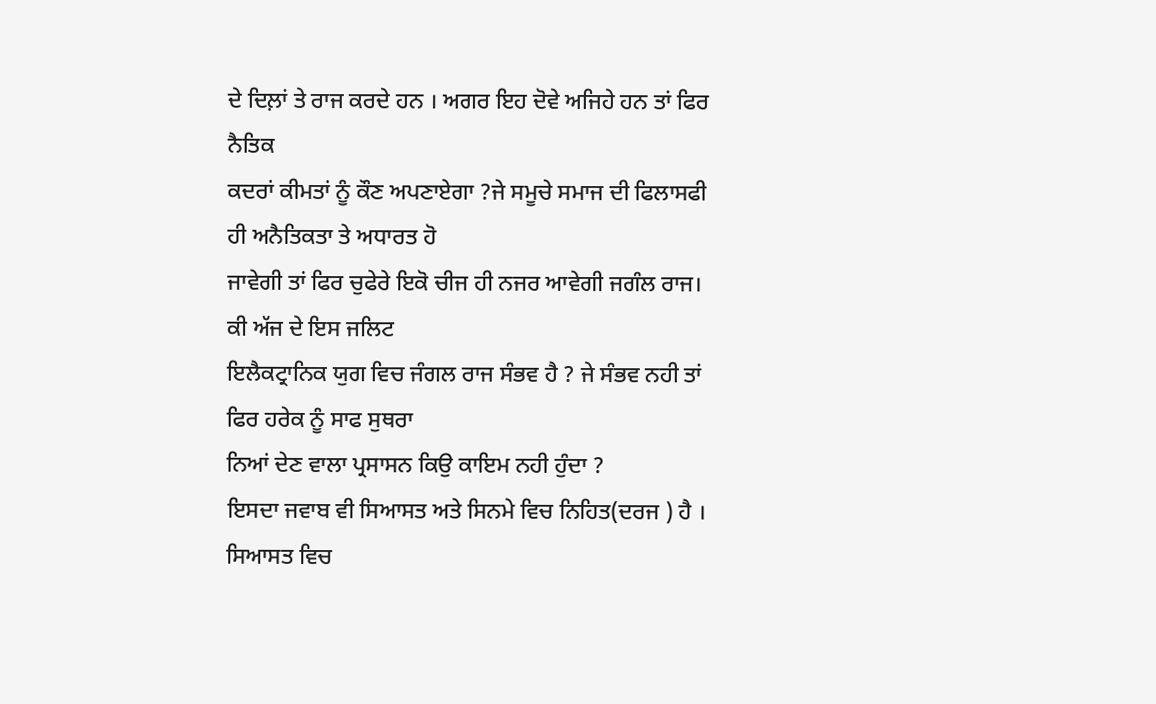ਦੇ ਦਿਲ਼ਾਂ ਤੇ ਰਾਜ ਕਰਦੇ ਹਨ । ਅਗਰ ਇਹ ਦੋਵੇ ਅਜਿਹੇ ਹਨ ਤਾਂ ਫਿਰ ਨੈਤਿਕ
ਕਦਰਾਂ ਕੀਮਤਾਂ ਨੂੰ ਕੌਣ ਅਪਣਾਏਗਾ ?ਜੇ ਸਮੂਚੇ ਸਮਾਜ ਦੀ ਫਿਲਾਸਫੀ ਹੀ ਅਨੈਤਿਕਤਾ ਤੇ ਅਧਾਰਤ ਹੋ
ਜਾਵੇਗੀ ਤਾਂ ਫਿਰ ਚੁਫੇਰੇ ਇਕੋ ਚੀਜ ਹੀ ਨਜਰ ਆਵੇਗੀ ਜਗੰਲ ਰਾਜ। ਕੀ ਅੱਜ ਦੇ ਇਸ ਜਲਿਟ
ਇਲੈਕਟ੍ਰਾਨਿਕ ਯੁਗ ਵਿਚ ਜੰਗਲ ਰਾਜ ਸੰਭਵ ਹੈ ? ਜੇ ਸੰਭਵ ਨਹੀ ਤਾਂ ਫਿਰ ਹਰੇਕ ਨੂੰ ਸਾਫ ਸੁਥਰਾ
ਨਿਆਂ ਦੇਣ ਵਾਲਾ ਪ੍ਰਸਾਸਨ ਕਿਉ ਕਾਇਮ ਨਹੀ ਹੁੰਦਾ ?
ਇਸਦਾ ਜਵਾਬ ਵੀ ਸਿਆਸਤ ਅਤੇ ਸਿਨਮੇ ਵਿਚ ਨਿਹਿਤ(ਦਰਜ ) ਹੈ । ਸਿਆਸਤ ਵਿਚ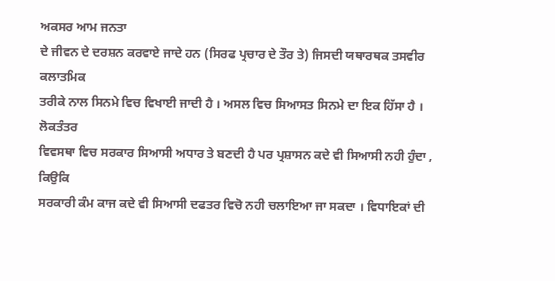ਅਕਸਰ ਆਮ ਜਨਤਾ
ਦੇ ਜੀਵਨ ਦੇ ਦਰਸ਼ਨ ਕਰਵਾਏ ਜਾਦੇ ਹਨ (ਸਿਰਫ ਪ੍ਰਚਾਰ ਦੇ ਤੌਰ ਤੇ) ਜਿਸਦੀ ਯਥਾਰਥਕ ਤਸਵੀਰ ਕਲਾਤਮਿਕ
ਤਰੀਕੇ ਨਾਲ ਸਿਨਮੇ ਵਿਚ ਵਿਖਾਈ ਜਾਦੀ ਹੈ । ਅਸਲ ਵਿਚ ਸਿਆਸਤ ਸਿਨਮੇ ਦਾ ਇਕ ਹਿੱਸਾ ਹੈ । ਲੋਕਤੰਤਰ
ਵਿਵਸਥਾ ਵਿਚ ਸਰਕਾਰ ਸਿਆਸੀ ਅਧਾਰ ਤੇ ਬਣਦੀ ਹੈ ਪਰ ਪ੍ਰਸ਼ਾਸਨ ਕਦੇ ਵੀ ਸਿਆਸੀ ਨਹੀ ਹੁੰਦਾ , ਕਿਉਕਿ
ਸਰਕਾਰੀ ਕੰਮ ਕਾਜ ਕਦੇ ਵੀ ਸਿਆਸੀ ਦਫਤਰ ਵਿਚੋ ਨਹੀ ਚਲਾਇਆ ਜਾ ਸਕਦਾ । ਵਿਧਾਇਕਾਂ ਦੀ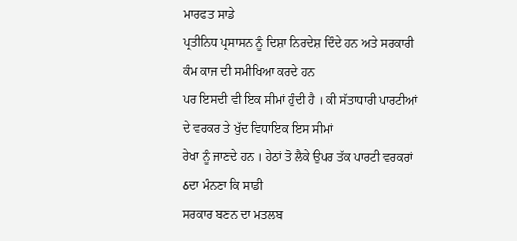ਮਾਰਫਤ ਸਾਡੇ
ਪ੍ਰਤੀਨਿਧ ਪ੍ਰਸਾਸਨ ਨੂੰ ਦਿਸ਼ਾ ਨਿਰਦੇਸ਼ ਦਿੰਦੇ ਹਨ ਅਤੇ ਸਰਕਾਰੀ ਕੰਮ ਕਾਜ ਦੀ ਸਮੀਖਿਆ ਕਰਦੇ ਹਨ
ਪਰ ਇਸਦੀ ਵੀ ਇਕ ਸੀਮਾਂ ਹੁੰਦੀ ਹੈ । ਕੀ ਸੱਤਾਧਾਰੀ ਪਾਰਟੀਆਂ ਦੇ ਵਰਕਰ ਤੇ ਖੁੱਦ ਵਿਧਾਇਕ ਇਸ ਸੀਮਾਂ
ਰੇਖਾ ਨੂੰ ਜਾਣਦੇ ਹਨ । ਹੇਠਾਂ ਤੋ ਲੈਕੇ ਉਪਰ ਤੱਕ ਪਾਰਟੀ ਵਰਕਰਾਂ ઠਦਾ ਮੰਨਣਾ ਕਿ ਸਾਡੀ
ਸਰਕਾਰ ਬਣਨ ਦਾ ਮਤਲਬ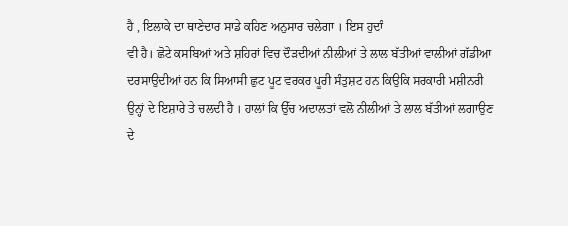ਹੈ , ਇਲਾਕੇ ਦਾ ਥਾਣੇਦਾਰ ਸਾਡੇ ਕਹਿਣ ਅਨੁਸਾਰ ਚਲੇਗਾ । ਇਸ ਹੁਦਾੰ
ਵੀ ਹੈ। ਛੋਟੇ ਕਸਬਿਆਂ ਅਤੇ ਸ਼ਹਿਰਾਂ ਵਿਚ ਦੌੜਦੀਆਂ ਨੀਲੀਆਂ ਤੇ ਲਾਲ ਬੱਤੀਆਂ ਵਾਲੀਆਂ ਗੱਡੀਆ
ਦਰਸਾਉਦੀਆਂ ਹਨ ਕਿ ਸਿਆਸੀ ਛੁਟ ਪੂਟ ਵਰਕਰ ਪੂਰੀ ਸੰਤੁਸ਼ਟ ਹਨ ਕਿਉਕਿ ਸਰਕਾਰੀ ਮਸ਼ੀਨਰੀ
ਉਨ੍ਹਾਂ ਦੇ ਇਸ਼ਾਰੇ ਤੇ ਚਲਦੀ ਹੈ । ਹਾਲਾਂ ਕਿ ਉੱਚ ਅਦਾਲਤਾਂ ਵਲੋ ਨੀਲੀਆਂ ਤੇ ਲਾਲ ਬੱਤੀਆਂ ਲਗਾਉਣ
ਦੇ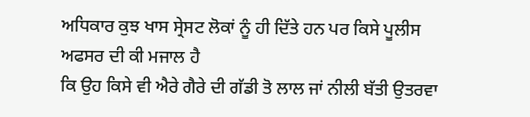ਅਧਿਕਾਰ ਕੁਝ ਖਾਸ ਸ੍ਰੇਸਟ ਲੋਕਾਂ ਨੂੰ ਹੀ ਦਿੱਤੇ ਹਨ ਪਰ ਕਿਸੇ ਪੂਲੀਸ ਅਫਸਰ ਦੀ ਕੀ ਮਜਾਲ ਹੈ
ਕਿ ਉਹ ਕਿਸੇ ਵੀ ਐਰੇ ਗੈਰੇ ਦੀ ਗੱਡੀ ਤੋ ਲਾਲ ਜਾਂ ਨੀਲੀ ਬੱਤੀ ਉਤਰਵਾ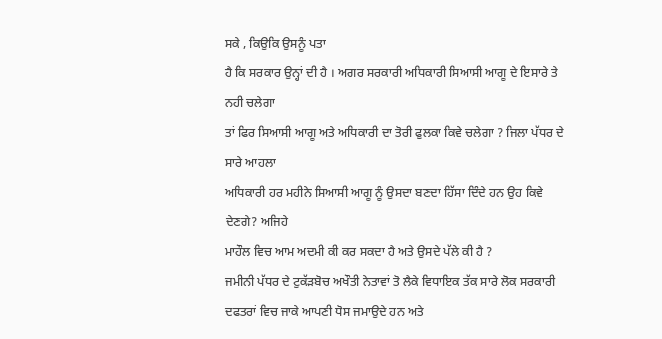ਸਕੇ , ਕਿਉਕਿ ਉਸਨੂੰ ਪਤਾ
ਹੈ ਕਿ ਸਰਕਾਰ ਉਨ੍ਹਾਂ ਦੀ ਹੈ । ਅਗਰ ਸਰਕਾਰੀ ਅਧਿਕਾਰੀ ਸਿਆਸੀ ਆਗੂ ਦੇ ਇਸਾਰੇ ਤੇ ਨਹੀ ਚਲੇਗਾ
ਤਾਂ ਫਿਰ ਸਿਆਸੀ ਆਗੂ ਅਤੇ ਅਧਿਕਾਰੀ ਦਾ ਤੋਰੀ ਫੁਲਕਾ ਕਿਵੇ ਚਲੇਗਾ ? ਜਿਲਾ ਪੱਧਰ ਦੇ ਸਾਰੇ ਆਹਲਾ
ਅਧਿਕਾਰੀ ਹਰ ਮਹੀਨੇ ਸਿਆਸੀ ਆਗੂ ਨੂੰ ਉਸਦਾ ਬਣਦਾ ਹਿੱਸਾ ਦਿੰਦੇ ਹਨ ਉਹ ਕਿਵੇ ਦੇਣਗੇ? ਅਜਿਹੇ
ਮਾਹੌਲ ਵਿਚ ਆਮ ਅਦਮੀ ਕੀ ਕਰ ਸਕਦਾ ਹੈ ਅਤੇ ਉਸਦੇ ਪੱਲੇ ਕੀ ਹੈ ?
ਜਮੀਨੀ ਪੱਧਰ ਦੇ ਟੁਕੱੜਬੋਚ ਅਖੌਤੀ ਨੇਤਾਵਾਂ ਤੋ ਲੈਕੇ ਵਿਧਾਇਕ ਤੱਕ ਸਾਰੇ ਲੋਕ ਸਰਕਾਰੀ
ਦਫਤਰਾਂ ਵਿਚ ਜਾਕੇ ਆਪਣੀ ਧੋਸ ਜਮਾਉਦੇ ਹਨ ਅਤੇ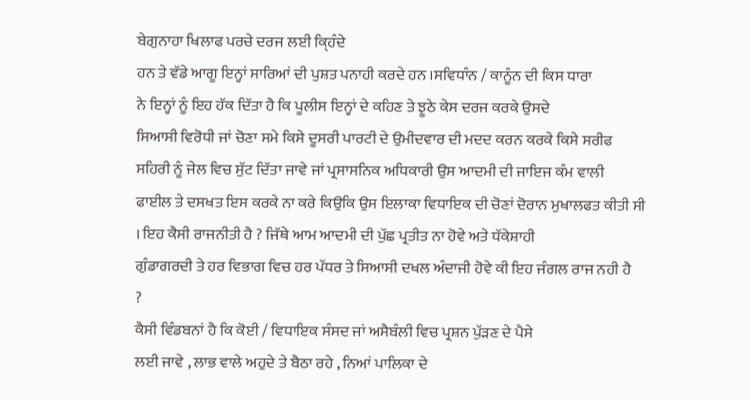ਬੇਗੁਨਾਹਾ ਖਿਲਾਫ ਪਰਚੇ ਦਰਜ ਲਈ ਕੑਿਹੰਦੇ
ਹਨ ਤੇ ਵੱਡੇ ਆਗੂ ਇਨ੍ਹਾਂ ਸਾਰਿਆਂ ਦੀ ਪੁਸ਼ਤ ਪਨਾਹੀ ਕਰਦੇ ਹਨ ।ਸਵਿਧਾੰਨ / ਕਾਨੂੰਨ ਦੀ ਕਿਸ ਧਾਰਾ
ਨੇ ਇਨ੍ਹਾਂ ਨੂੰ ਇਹ ਹੱਕ ਦਿੱਤਾ ਹੈ ਕਿ ਪੂਲੀਸ ਇਨ੍ਹਾਂ ਦੇ ਕਹਿਣ ਤੇ ਝੂਠੇ ਕੇਸ ਦਰਜ ਕਰਕੇ ਉਸਦੇ
ਸਿਆਸੀ ਵਿਰੋਧੀ ਜਾਂ ਚੋਣਾ ਸਮੇ ਕਿਸੇ ਦੂਸਰੀ ਪਾਰਟੀ ਦੇ ਉਮੀਦਵਾਰ ਦੀ ਮਦਦ ਕਰਨ ਕਰਕੇ ਕਿਸੇ ਸਰੀਫ
ਸਹਿਰੀ ਨੂੰ ਜੇਲ ਵਿਚ ਸੁੱਟ ਦਿੱਤਾ ਜਾਵੇ ਜਾਂ ਪ੍ਰਸਾਸਨਿਕ ਅਧਿਕਾਰੀ ਉਸ ਆਦਮੀ ਦੀ ਜਾਇਜ ਕੰਮ ਵਾਲੀ
ਫਾਈਲ ਤੇ ਦਸਖਤ ਇਸ ਕਰਕੇ ਨਾ ਕਰੇ ਕਿਉਕਿ ਉਸ ਇਲਾਕਾ ਵਿਧਾਇਕ ਦੀ ਚੋਣਾਂ ਦੋਰਾਨ ਮੁਖਾਲਫਤ ਕੀਤੀ ਸੀ
। ਇਹ ਕੈਸੀ ਰਾਜਨੀਤੀ ਹੈ ? ਜਿੱਥੇ ਆਮ ਆਦਮੀ ਦੀ ਪੁੱਛ ਪ੍ਰਤੀਤ ਨਾ ਹੋਵੇ ਅਤੇ ਧੱਕੇਸ਼ਾਹੀ
ਗੁੰਡਾਗਰਦੀ ਤੇ ਹਰ ਵਿਭਾਗ ਵਿਚ ਹਰ ਪੱਧਰ ਤੇ ਸਿਆਸੀ ਦਖਲ ਅੰਦਾਜੀ ਹੋਵੇ ਕੀ ਇਹ ਜੰਗਲ ਰਾਜ ਨਹੀ ਹੈ
?
ਕੈਸੀ ਵਿੰਡਬਨਾਂ ਹੈ ਕਿ ਕੋਈ / ਵਿਧਾਇਕ ਸੰਸਦ ਜਾਂ ਅਸੈਬੰਲੀ ਵਿਚ ਪ੍ਰਸ਼ਨ ਪੁੱੜਣ ਦੇ ਪੈਸੇ
ਲਈ ਜਾਵੇ , ਲਾਭ ਵਾਲੇ ਅਹੁਦੇ ਤੇ ਬੈਠਾ ਰਹੇ , ਨਿਆਂ ਪਾਲਿਕਾ ਦੇ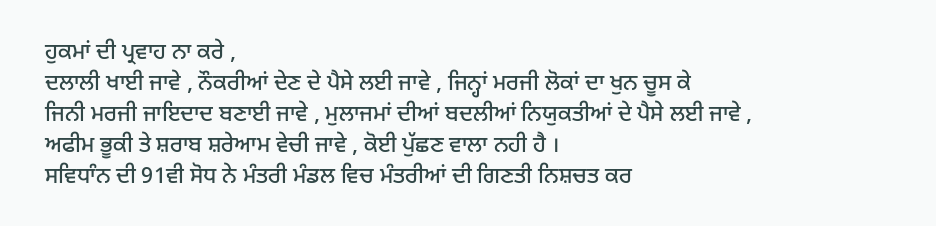ਹੁਕਮਾਂ ਦੀ ਪ੍ਰਵਾਹ ਨਾ ਕਰੇ ,
ਦਲਾਲੀ ਖਾਈ ਜਾਵੇ , ਨੌਕਰੀਆਂ ਦੇਣ ਦੇ ਪੈਸੇ ਲਈ ਜਾਵੇ , ਜਿਨ੍ਹਾਂ ਮਰਜੀ ਲੋਕਾਂ ਦਾ ਖੁਨ ਚੂਸ ਕੇ
ਜਿਨੀ ਮਰਜੀ ਜਾਇਦਾਦ ਬਣਾਈ ਜਾਵੇ , ਮੁਲਾਜਮਾਂ ਦੀਆਂ ਬਦਲੀਆਂ ਨਿਯੁਕਤੀਆਂ ਦੇ ਪੈਸੇ ਲਈ ਜਾਵੇ ,
ਅਫੀਮ ਭੂਕੀ ਤੇ ਸ਼ਰਾਬ ਸ਼ਰੇਆਮ ਵੇਚੀ ਜਾਵੇ , ਕੋਈ ਪੁੱਛਣ ਵਾਲਾ ਨਹੀ ਹੈ ।
ਸਵਿਧਾੰਨ ਦੀ 91ਵੀ ਸੋਧ ਨੇ ਮੰਤਰੀ ਮੰਡਲ ਵਿਚ ਮੰਤਰੀਆਂ ਦੀ ਗਿਣਤੀ ਨਿਸ਼ਚਤ ਕਰ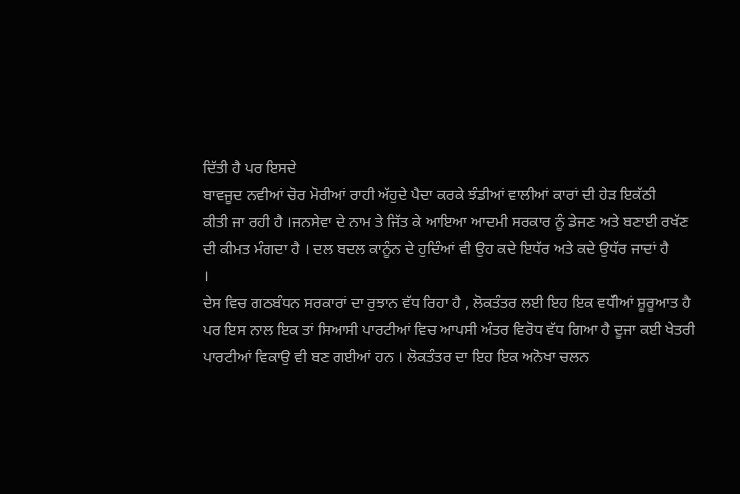ਦਿੱਤੀ ਹੈ ਪਰ ਇਸਦੇ
ਬਾਵਜੂਦ ਨਵੀਆਂ ਚੋਰ ਮੋਰੀਆਂ ਰਾਹੀ ਅੱਹੁਦੇ ਪੈਦਾ ਕਰਕੇ ਝੰਡੀਆਂ ਵਾਲੀਆਂ ਕਾਰਾਂ ਦੀ ਹੇੜ ਇਕੱਠੀ
ਕੀਤੀ ਜਾ ਰਹੀ ਹੈ ।ਜਨਸੇਵਾ ਦੇ ਨਾਮ ਤੇ ਜਿੱਤ ਕੇ ਆਇਆ ਆਦਮੀ ਸਰਕਾਰ ਨੂੰ ਡੇਜਣ ਅਤੇ ਬਣਾਈ ਰਖੱਣ
ਦੀ ਕੀਮਤ ਮੰਗਦਾ ਹੈ । ਦਲ ਬਦਲ ਕਾਨੂੰਨ ਦੇ ਹੁਦਿੰਆਂ ਵੀ ਉਹ ਕਦੇ ਇਧੱਰ ਅਤੇ ਕਦੇ ਉਧੱਰ ਜਾਦਾਂ ਹੈ
।
ਦੇਸ ਵਿਚ ਗਠਬੰਧਨ ਸਰਕਾਰਾਂ ਦਾ ਰੁਝਾਨ ਵੱਧ ਰਿਹਾ ਹੈ , ਲੋਕਤੰਤਰ ਲਈ ਇਹ ਇਕ ਵਧੱੀਆਂ ਸ਼ੂਰੂਆਤ ਹੈ
ਪਰ ਇਸ ਨਾਲ ਇਕ ਤਾਂ ਸਿਆਸੀ ਪਾਰਟੀਆਂ ਵਿਚ ਆਪਸੀ ਅੰਤਰ ਵਿਰੋਧ ਵੱਧ ਗਿਆ ਹੈ ਦੂਜਾ ਕਈ ਖੇਤਰੀ
ਪਾਰਟੀਆਂ ਵਿਕਾਉ ਵੀ ਬਣ ਗਈਆਂ ਹਨ । ਲੋਕਤੰਤਰ ਦਾ ਇਹ ਇਕ ਅਨੋਖਾ ਚਲਨ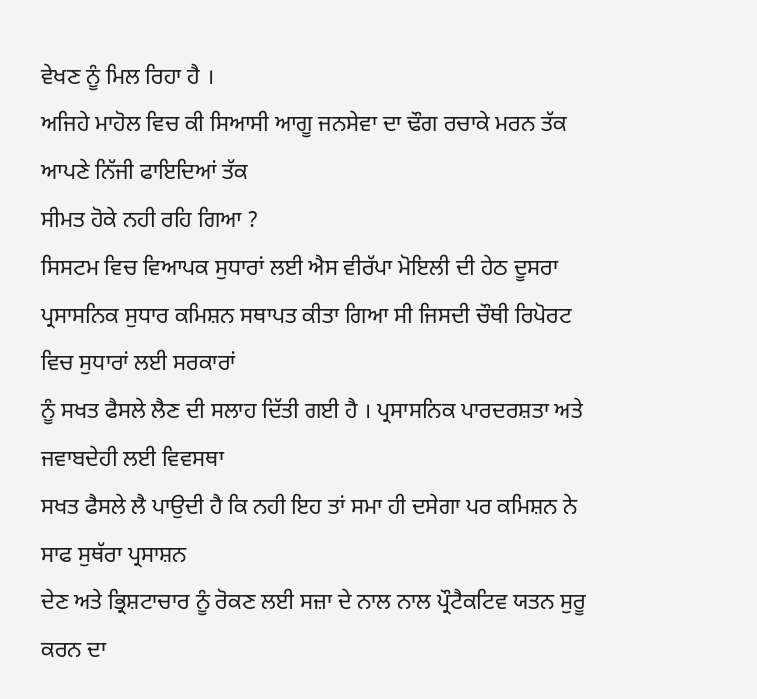ਵੇਖਣ ਨੂੰ ਮਿਲ ਰਿਹਾ ਹੈ ।
ਅਜਿਹੇ ਮਾਹੋਲ ਵਿਚ ਕੀ ਸਿਆਸੀ ਆਗੂ ਜਨਸੇਵਾ ਦਾ ਢੌਗ ਰਚਾਕੇ ਮਰਨ ਤੱਕ ਆਪਣੇ ਨਿੱਜੀ ਫਾਇਦਿਆਂ ਤੱਕ
ਸੀਮਤ ਹੋਕੇ ਨਹੀ ਰਹਿ ਗਿਆ ?
ਸਿਸਟਮ ਵਿਚ ਵਿਆਪਕ ਸੁਧਾਰਾਂ ਲਈ ਐਸ ਵੀਰੱਪਾ ਮੋਇਲੀ ਦੀ ਹੇਠ ਦੂਸਰਾ
ਪ੍ਰਸਾਸਨਿਕ ਸੁਧਾਰ ਕਮਿਸ਼ਨ ਸਥਾਪਤ ਕੀਤਾ ਗਿਆ ਸੀ ਜਿਸਦੀ ਚੌਥੀ ਰਿਪੋਰਟ ਵਿਚ ਸੁਧਾਰਾਂ ਲਈ ਸਰਕਾਰਾਂ
ਨੂੰ ਸਖਤ ਫੈਸਲੇ ਲੈਣ ਦੀ ਸਲਾਹ ਦਿੱਤੀ ਗਈ ਹੈ । ਪ੍ਰਸਾਸਨਿਕ ਪਾਰਦਰਸ਼ਤਾ ਅਤੇ ਜਵਾਬਦੇਹੀ ਲਈ ਵਿਵਸਥਾ
ਸਖਤ ਫੈਸਲੇ ਲੈ ਪਾਉਦੀ ਹੈ ਕਿ ਨਹੀ ਇਹ ਤਾਂ ਸਮਾ ਹੀ ਦਸੇਗਾ ਪਰ ਕਮਿਸ਼ਨ ਨੇ ਸਾਫ ਸੁਥੱਰਾ ਪ੍ਰਸਾਸ਼ਨ
ਦੇਣ ਅਤੇ ਭ੍ਰਿਸ਼ਟਾਚਾਰ ਨੂੰ ਰੋਕਣ ਲਈ ਸਜ਼ਾ ਦੇ ਨਾਲ ਨਾਲ ਪ੍ਰੌਟੈਕਟਿਵ ਯਤਨ ਸੁਰੂ ਕਰਨ ਦਾ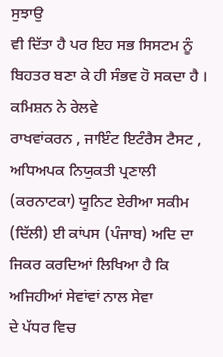ਸੁਝਾਉ
ਵੀ ਦਿੱਤਾ ਹੈ ਪਰ ਇਹ ਸਭ ਸਿਸਟਮ ਨੂੰ ਬਿਹਤਰ ਬਣਾ ਕੇ ਹੀ ਸੰਭਵ ਹੋ ਸਕਦਾ ਹੈ । ਕਮਿਸ਼ਨ ਨੇ ਰੇਲਵੇ
ਰਾਖਵਾਂਕਰਨ , ਜਾਇੰਟ ਇਟੰਰੈਸ ਟੈਸਟ , ਅਧਿਅਪਕ ਨਿਯੁਕਤੀ ਪ੍ਰਣਾਲੀ (ਕਰਨਾਟਕਾ) ਯੂਨਿਟ ਏਰੀਆ ਸਕੀਮ
(ਦਿੱਲੀ) ਈ ਕਾਂਪਸ (ਪੰਜਾਬ) ਅਦਿ ਦਾ ਜਿਕਰ ਕਰਦਿਆਂ ਲਿਖਿਆ ਹੈ ਕਿ ਅਜਿਹੀਆਂ ਸੇਵਾਂਵਾਂ ਨਾਲ ਸੇਵਾ
ਦੇ ਪੱਧਰ ਵਿਚ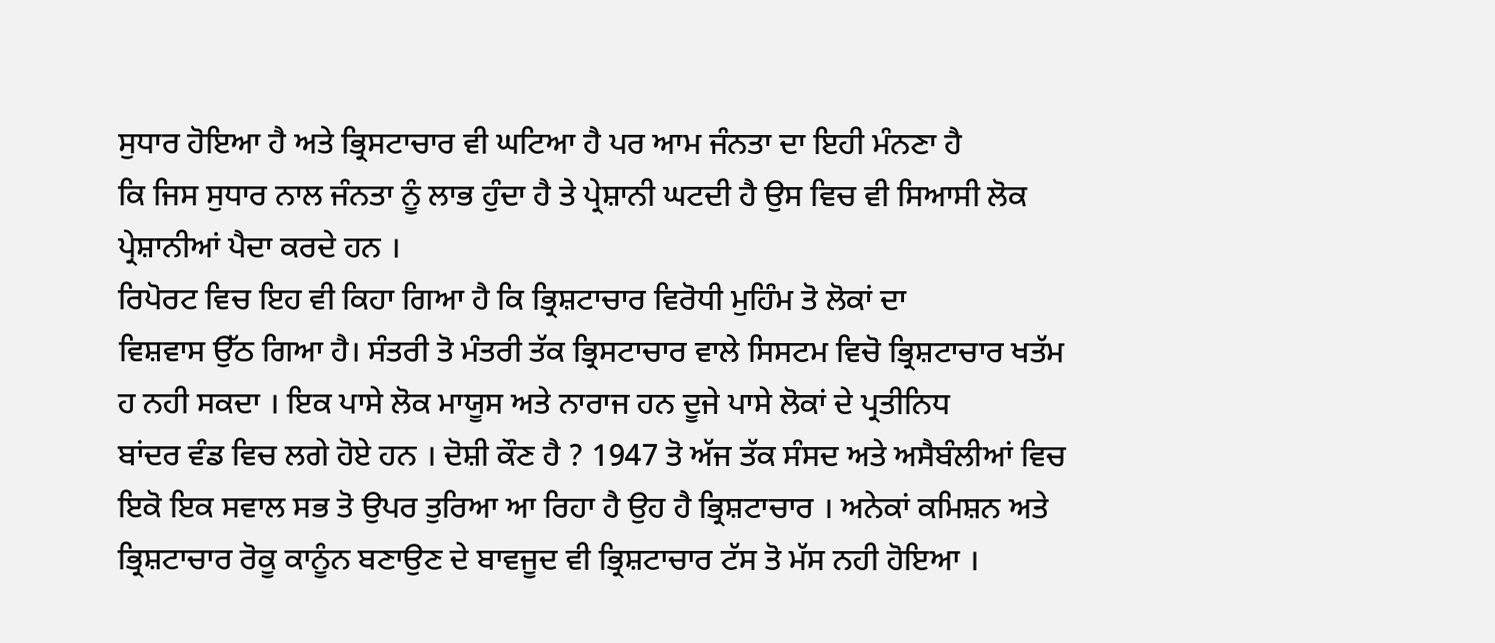ਸੁਧਾਰ ਹੋਇਆ ਹੈ ਅਤੇ ਭ੍ਰਿਸਟਾਚਾਰ ਵੀ ਘਟਿਆ ਹੈ ਪਰ ਆਮ ਜੰਨਤਾ ਦਾ ਇਹੀ ਮੰਨਣਾ ਹੈ
ਕਿ ਜਿਸ ਸੁਧਾਰ ਨਾਲ ਜੰਨਤਾ ਨੂੰ ਲਾਭ ਹੁੰਦਾ ਹੈ ਤੇ ਪ੍ਰੇਸ਼ਾਨੀ ਘਟਦੀ ਹੈ ਉਸ ਵਿਚ ਵੀ ਸਿਆਸੀ ਲੋਕ
ਪ੍ਰੇਸ਼ਾਨੀਆਂ ਪੈਦਾ ਕਰਦੇ ਹਨ ।
ਰਿਪੋਰਟ ਵਿਚ ਇਹ ਵੀ ਕਿਹਾ ਗਿਆ ਹੈ ਕਿ ਭ੍ਰਿਸ਼ਟਾਚਾਰ ਵਿਰੋਧੀ ਮੁਹਿੰਮ ਤੋ ਲੋਕਾਂ ਦਾ
ਵਿਸ਼ਵਾਸ ਉੱਠ ਗਿਆ ਹੈ। ਸੰਤਰੀ ਤੋ ਮੰਤਰੀ ਤੱਕ ਭ੍ਰਿਸਟਾਚਾਰ ਵਾਲੇ ਸਿਸਟਮ ਵਿਚੋ ਭ੍ਰਿਸ਼ਟਾਚਾਰ ਖਤੱਮ
ਹ ਨਹੀ ਸਕਦਾ । ਇਕ ਪਾਸੇ ਲੋਕ ਮਾਯੂਸ ਅਤੇ ਨਾਰਾਜ ਹਨ ਦੂਜੇ ਪਾਸੇ ਲੋਕਾਂ ਦੇ ਪ੍ਰਤੀਨਿਧ
ਬਾਂਦਰ ਵੰਡ ਵਿਚ ਲਗੇ ਹੋਏ ਹਨ । ਦੋਸ਼ੀ ਕੌਣ ਹੈ ? 1947 ਤੋ ਅੱਜ ਤੱਕ ਸੰਸਦ ਅਤੇ ਅਸੈਬੰਲੀਆਂ ਵਿਚ
ਇਕੋ ਇਕ ਸਵਾਲ ਸਭ ਤੋ ਉਪਰ ਤੁਰਿਆ ਆ ਰਿਹਾ ਹੈ ਉਹ ਹੈ ਭ੍ਰਿਸ਼ਟਾਚਾਰ । ਅਨੇਕਾਂ ਕਮਿਸ਼ਨ ਅਤੇ
ਭ੍ਰਿਸ਼ਟਾਚਾਰ ਰੋਕੂ ਕਾਨੂੰਨ ਬਣਾਉਣ ਦੇ ਬਾਵਜੂਦ ਵੀ ਭ੍ਰਿਸ਼ਟਾਚਾਰ ਟੱਸ ਤੋ ਮੱਸ ਨਹੀ ਹੋਇਆ ।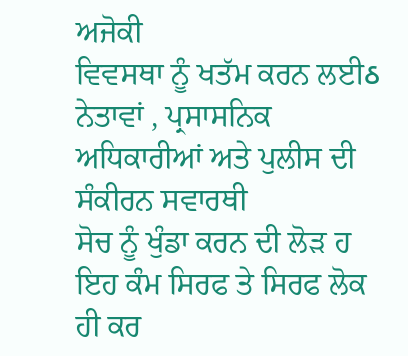ਅਜੋਕੀ
ਵਿਵਸਥਾ ਨੂੰ ਖਤੱਮ ਕਰਨ ਲਈઠ ਨੇਤਾਵਾਂ , ਪ੍ਰਸਾਸਨਿਕ ਅਧਿਕਾਰੀਆਂ ਅਤੇ ਪੁਲੀਸ ਦੀ ਸੰਕੀਰਨ ਸਵਾਰਥੀ
ਸੋਚ ਨੂੰ ਖੁੰਡਾ ਕਰਨ ਦੀ ਲੋੜ ਹ ਇਹ ਕੰਮ ਸਿਰਫ ਤੇ ਸਿਰਫ ਲੋਕ ਹੀ ਕਰ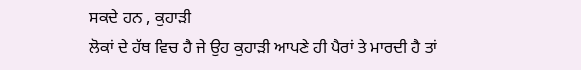ਸਕਦੇ ਹਨ , ਕੁਹਾੜੀ
ਲੋਕਾਂ ਦੇ ਹੱਥ ਵਿਚ ਹੈ ਜੇ ਉਹ ਕੁਹਾੜੀ ਆਪਣੇ ਹੀ ਪੈਰਾਂ ਤੇ ਮਾਰਦੀ ਹੈ ਤਾਂ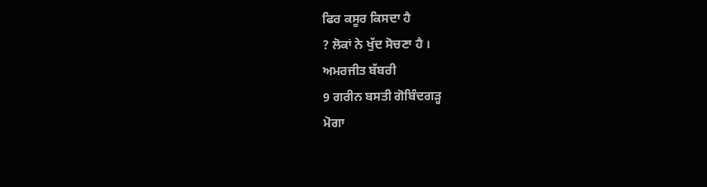ਫਿਰ ਕਸੂਰ ਕਿਸਦਾ ਹੈ
? ਲੋਕਾਂ ਨੇ ਖੁੱਦ ਸੋਚਣਾ ਹੈ ।
ਅਮਰਜੀਤ ਬੱਬਰੀ
9 ਗਰੀਨ ਬਸਤੀ ਗੋਬਿੰਦਗੜ੍ਹ
ਮੋਗਾ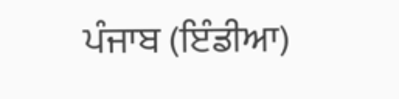ਪੰਜਾਬ (ਇੰਡੀਆ)